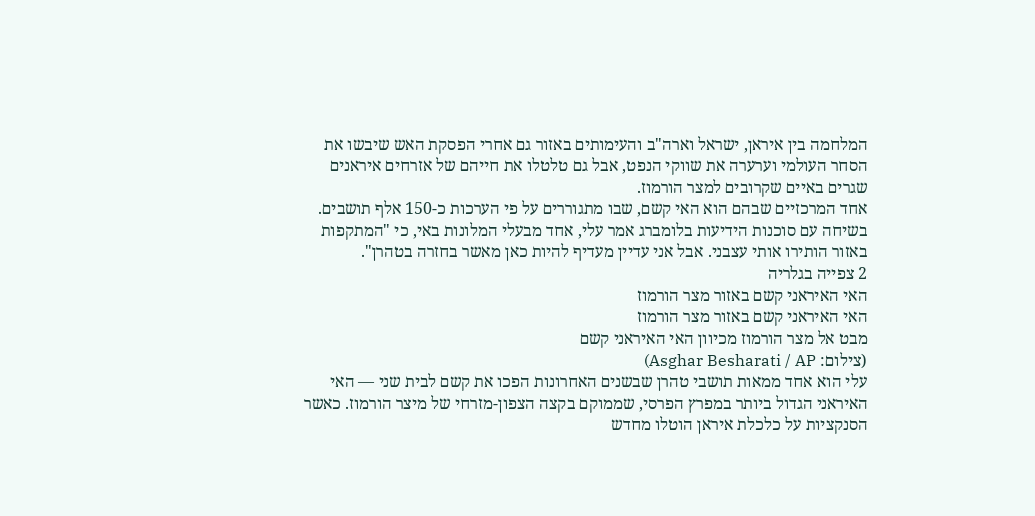המלחמה בין איראן, ישראל וארה"ב והעימותים באזור גם אחרי הפסקת האש שיבשו את הסחר העולמי וערערה את שווקי הנפט, אבל גם טלטלו את חייהם של אזרחים איראנים שגרים באיים שקרובים למצר הורמוז.
אחד המרכזיים שבהם הוא האי קשם, שבו מתגוררים על פי הערכות כ-150 אלף תושבים. בשיחה עם סוכנות הידיעות בלומברג אמר עלי, אחד מבעלי המלונות באי, כי "המתקפות באזור הותירו אותי עצבני. אבל אני עדיין מעדיף להיות כאן מאשר בחזרה בטהרן".
2 צפייה בגלריה
האי האיראני קשם באזור מצר הורמוז
האי האיראני קשם באזור מצר הורמוז
מבט אל מצר הורמוז מכיוון האי האיראני קשם
(צילום: Asghar Besharati / AP)
עלי הוא אחד ממאות תושבי טהרן שבשנים האחרונות הפכו את קשם לבית שני — האי האיראני הגדול ביותר במפרץ הפרסי, שממוקם בקצה הצפון-מזרחי של מיצר הורמוז. כאשר הסנקציות על כלכלת איראן הוטלו מחדש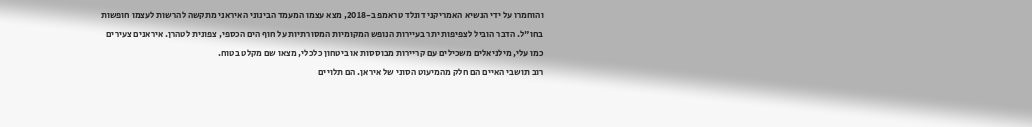והוחמרו על ידי הנשיא האמריקני דונלד טראמפ ב-2018, מצא עצמו המעמד הבינוני האיראני מתקשה להרשות לעצמו חופשות בחו"ל. הדבר הוביל לצפיפות יתר בעיירות הנופש המקומיות המסורתיות על חוף הים הכספי, צפונית לטהרן. איראנים צעירים כמו עלי, מילניאלים משכילים עם קריירות מבוססות או ביטחון כלכלי, מצאו שם מקלט בטוח.
רוב תושבי האיים הם חלק מהמיעוט הסוני של איראן. הם תלויים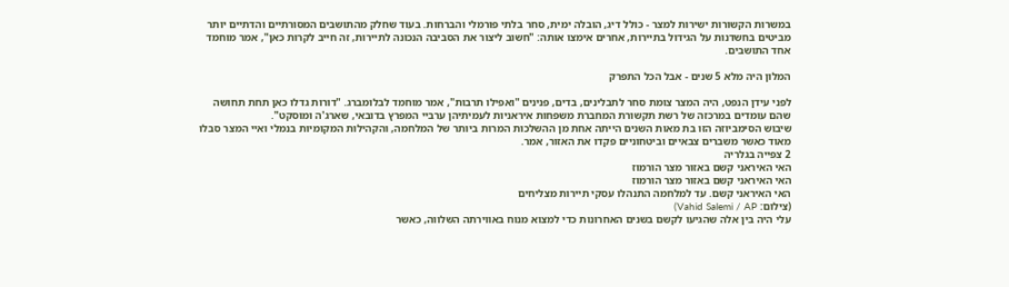במשרות הקשורות ישירות למצר - כולל דיג, הובלה ימית, סחר בלתי פורמלי והברחות. בעוד שחלק מהתושבים המסורתיים והדתיים יותר מביטים בחשדנות על הגידול בתיירות, אחרים אימצו אותה: "חשוב ליצור את הסביבה הנכונה לתיירות, זה חייב לקרות כאן", אמר מוחמד אחד התושבים.

המלון היה מלא 5 שנים - אבל הכל התפרק

לפני עידן הנפט, היה המצר צומת סחר לתבלינים, בדים, פנינים "ואפילו תרבות", אמר מוחמד לבלומברג. "דורות גדלו כאן תחת תחושה שהם עומדים במרכזה של רשת תקשורת המחברת משפחות איראניות לעמיתיהן ערביי המפרץ בדובאי, שארג'ה ומוסקט".
שיבוש הסימביוזה הזו בת מאות השנים הייתה אחת מן ההשלכות המרות ביותר של המלחמה, והקהילות המקומיות בנמלי ואיי המצר סבלו מאוד כאשר משברים צבאיים וביטחוניים פקדו את האזור, אמר.
2 צפייה בגלריה
האי האיראני קשם באזור מצר הורמוז
האי האיראני קשם באזור מצר הורמוז
האי האיראני קשם. עד למלחמה התנהלו עסקי תיירות מצליחים
(צילום: Vahid Salemi / AP)
עלי היה בין אלה שהגיעו לקשם בשנים האחרונות כדי למצוא מנוח באווירתה השלווה, כאשר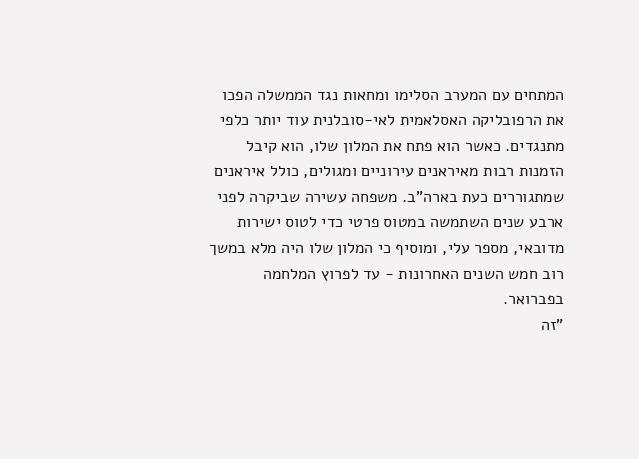המתחים עם המערב הסלימו ומחאות נגד הממשלה הפכו את הרפובליקה האסלאמית לאי-סובלנית עוד יותר כלפי מתנגדים. כאשר הוא פתח את המלון שלו, הוא קיבל הזמנות רבות מאיראנים עירוניים ומגולים, כולל איראנים שמתגוררים כעת בארה"ב. משפחה עשירה שביקרה לפני ארבע שנים השתמשה במטוס פרטי כדי לטוס ישירות מדובאי, מספר עלי, ומוסיף כי המלון שלו היה מלא במשך רוב חמש השנים האחרונות - עד לפרוץ המלחמה בפברואר.
"זה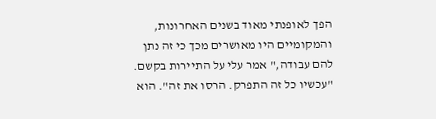הפך לאופנתי מאוד בשנים האחרונות, והמקומיים היו מאושרים מכך כי זה נתן להם עבודה," אמר עלי על התיירות בקשם. "עכשיו כל זה התפרק. הרסו את זה". הוא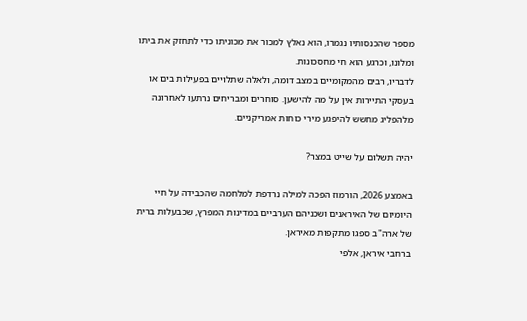מספר שהכנסותיו נגמרו, הוא נאלץ למכור את מכוניתו כדי לתחזק את ביתו ומלונו, וכרגע הוא חי מחסכונות.
לדבריו, רבים מהמקומיים במצב דומה, ולאלה שתלויים בפעילות בים או בעסקי התיירות אין על מה להישען. סוחרים ומבריחים נרתעו לאחרונה מלהפליג מחשש להיפגע מירי כוחות אמריקניים.

יהיה תשלום על שייט במצר?

באמצע 2026, הורמוז הפכה למילה נרדפת למלחמה שהכבידה על חיי היומיום של האיראנים ושכניהם הערביים במדינות המפרץ, שכבעלות ברית של ארה"ב ספגו מתקפות מאיראן.
ברחבי איראן, אלפי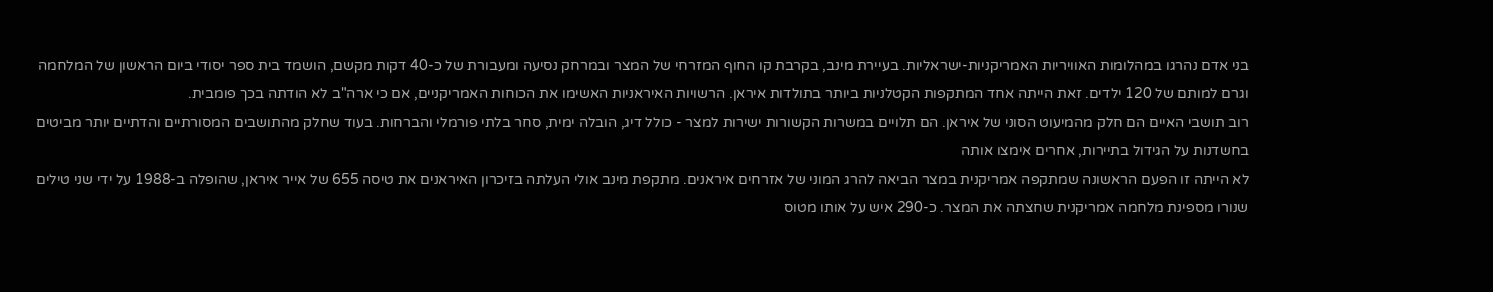בני אדם נהרגו במהלומות האוויריות האמריקניות-ישראליות. בעיירת מינב, בקרבת קו החוף המזרחי של המצר ובמרחק נסיעה ומעבורת של כ-40 דקות מקשם, הושמד בית ספר יסודי ביום הראשון של המלחמה וגרם למותם של 120 ילדים. זאת הייתה אחד המתקפות הקטלניות ביותר בתולדות איראן. הרשויות האיראניות האשימו את הכוחות האמריקניים, אם כי ארה"ב לא הודתה בכך פומבית.
רוב תושבי האיים הם חלק מהמיעוט הסוני של איראן. הם תלויים במשרות הקשורות ישירות למצר - כולל דיג, הובלה ימית, סחר בלתי פורמלי והברחות. בעוד שחלק מהתושבים המסורתיים והדתיים יותר מביטים בחשדנות על הגידול בתיירות, אחרים אימצו אותה
לא הייתה זו הפעם הראשונה שמתקפה אמריקנית במצר הביאה להרג המוני של אזרחים איראנים. מתקפת מינב אולי העלתה בזיכרון האיראנים את טיסה 655 של אייר איראן, שהופלה ב-1988 על ידי שני טילים שנורו מספינת מלחמה אמריקנית שחצתה את המצר. כ-290 איש על אותו מטוס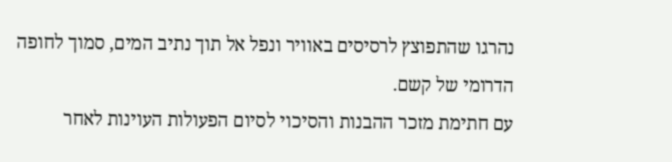נהרגו שהתפוצץ לרסיסים באוויר ונפל אל תוך נתיב המים, סמוך לחופה הדרומי של קשם.
עם חתימת מזכר ההבנות והסיכוי לסיום הפעולות העוינות לאחר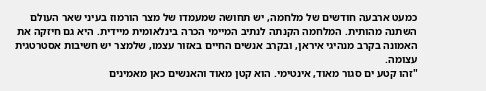כמעט ארבעה חודשים של מלחמה, יש תחושה שמעמדו של מצר הורמוז בעיני שאר העולם השתנה מהותית. המלחמה הקנתה לנתיב המיימי הכרה בינלאומית מיידית. היא גם חיזקה את האמונה בקרב מנהיגי איראן, ובקרב אנשים החיים באזור עצמו, שלמצר יש חשיבות אסטרטגית עצומה.
"זהו קטע ים סגור מאוד, אינטימי. הוא קטן מאוד והאנשים כאן מאמינים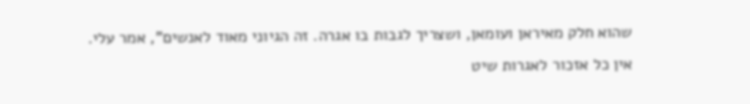שהוא חלק מאיראן ועומאן, ושצריך לגבות בו אגרה. זה הגיוני מאוד לאנשים", אמר עלי.
אין כל אזכור לאגרות שיט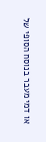או דמי מעבר בנוסח הסופי של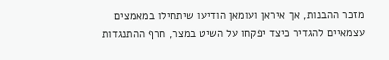מזכר ההבנות, אך איראן ועומאן הודיעו שיתחילו במאמצים עצמאיים להגדיר כיצד יפקחו על השיט במצר, חרף ההתנגדות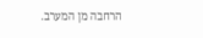הרחבה מן המערב.